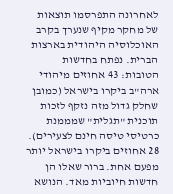לאחרונה התפרסמו תוצאות של מחקר מקיף שנערך בקרב האוכלוסיה היהודית בארצות הברית. נפתח בחדשות הטובות: 43 אחוזים מיהודי ארה"ב ביקרו בישראל (כמובן שחלק גדול מזה נזקף לזכות תוכנית "תגלית" שמממנת כרטיסי טיסה חינם לצעירים). 28 אחוזים ביקרו בישראל יותר מפעם אחת. ברור שאלו הן חדשות חיוביות מאד. הנושא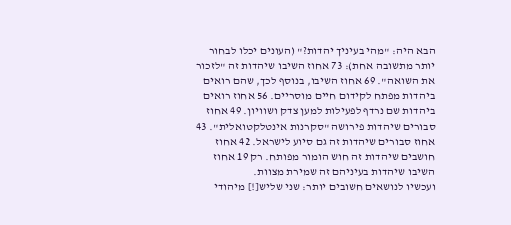הבא היה: "מהי בעיניך יהדות?" (העונים יכלו לבחור יותר מתשובה אחת): 73 אחוז השיבו שיהדות זה "לזכור את השואה". 69 אחוז השיבו, בנוסף לכך, שהם רואים ביהדות מפתח לקידום חיים מוסריים. 56 אחוז רואים ביהדות שם נרדף לפעילות למען צדק ושוויון. 49 אחוז סבורים שיהדות פירושה "סקרנות אינטלקטואלית". 43 אחוז סבורים שיהדות זה גם סיוע לישראל. 42 אחוז חושבים שיהדות זה חוש הומור מפותח. רק 19 אחוז השיבו שיהדות בעיניהם זה שמירת מצוות.
ועכשיו לנושאים חשובים יותר: שני שליש[!] מיהודי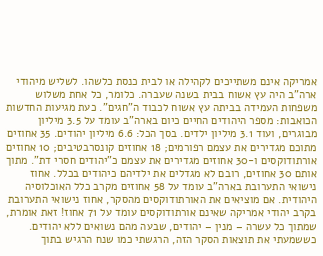אמריקה אינם משתייכים לקהילה או לבית כנסת כלשהו. לשליש מיהודי ארה"ב היה עץ אשוח בבית בשנה שעברה. כלומר, כל אחת משלוש משפחות העמידה בביתה עץ אשוח לכבוד ה"חגים". כעת מגיעות החדשות הכואבות: מספר היהודים החיים כיום בארה"ב עומד על 3.5 מיליון מבוגרים, ועוד 3.1 מיליון ילדים. בסך הכל: 6.6 מיליון יהודים. 35 אחוזים מתוכם מגדירים את עצמם רפורמים; 18 אחוזים קונסרבטיבים; 10 אחוזים אורתודוקסים ו-30 אחוזים מגדירים את עצמם כ"יהודים חסרי דת". מתוך אותם 30 אחוזים, רובם לא מגדלים את ילדיהם כיהודים בכלל. אחוז נישואי התערובת בארה"ב עומד על 58 אחוזים מקרב כלל האוכלוסיה היהודית. אם מוציאים את האורתודוקסים מהסקר, אחוז נישואי התערובת בקרב יהודי אמריקה שאינם אורתודוקסים עומד על 71 אחוז! זאת אומרת, שמתוך כל עשרה – מנין – יהודים, שבעה מהם נשואים ללא יהודים.
כששמעתי את תוצאות הסקר הזה, הרגשתי כמו שנח הרגיש בתוך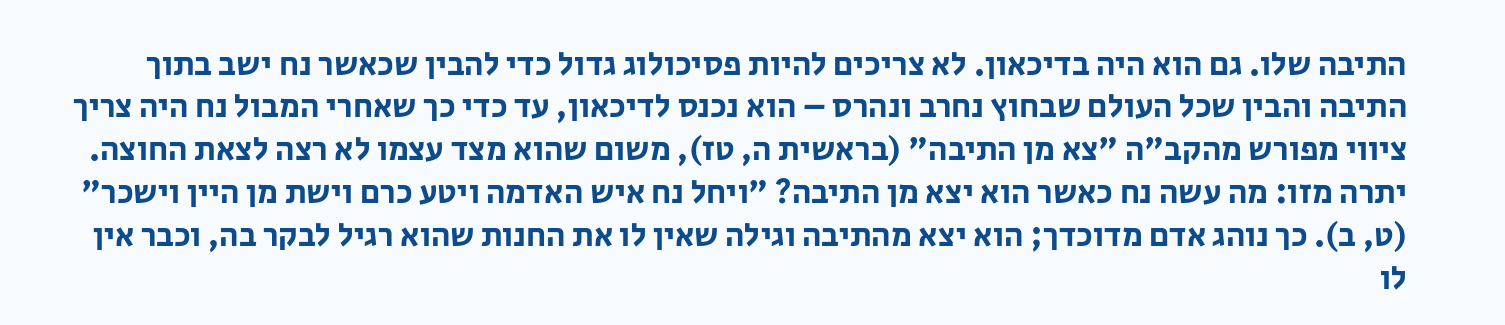התיבה שלו. גם הוא היה בדיכאון. לא צריכים להיות פסיכולוג גדול כדי להבין שכאשר נח ישב בתוך התיבה והבין שכל העולם שבחוץ נחרב ונהרס – הוא נכנס לדיכאון, עד כדי כך שאחרי המבול נח היה צריך ציווי מפורש מהקב"ה "צא מן התיבה" (בראשית ה, טז), משום שהוא מצד עצמו לא רצה לצאת החוצה. יתרה מזו: מה עשה נח כאשר הוא יצא מן התיבה? "ויחל נח איש האדמה ויטע כרם וישת מן היין וישכר" (ט, ב). כך נוהג אדם מדוכדך; הוא יצא מהתיבה וגילה שאין לו את החנות שהוא רגיל לבקר בה, וכבר אין לו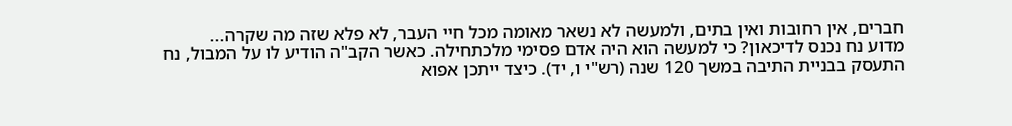חברים, אין רחובות ואין בתים, ולמעשה לא נשאר מאומה מכל חיי העבר, לא פלא שזה מה שקרה...
מדוע נח נכנס לדיכאון? כי למעשה הוא היה אדם פסימי מלכתחילה. כאשר הקב"ה הודיע לו על המבול, נח התעסק בבניית התיבה במשך 120 שנה (רש"י ו, יד). כיצד ייתכן אפוא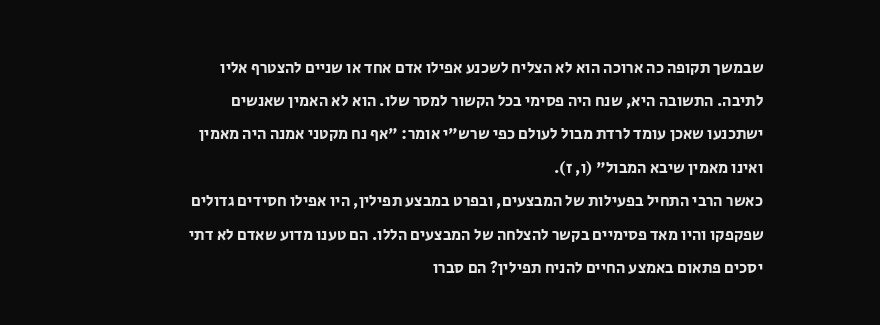שבמשך תקופה כה ארוכה הוא לא הצליח לשכנע אפילו אדם אחד או שניים להצטרף אליו לתיבה. התשובה היא, שנח היה פסימי בכל הקשור למסר שלו. הוא לא האמין שאנשים ישתכנעו שאכן עומד לרדת מבול לעולם כפי שרש"י אומר: "אף נח מקטני אמנה היה מאמין ואינו מאמין שיבא המבול" (ו, ז).
כאשר הרבי התחיל בפעילות של המבצעים, ובפרט במבצע תפילין, היו אפילו חסידים גדולים שפקפקו והיו מאד פסימיים בקשר להצלחה של המבצעים הללו. הם טענו מדוע שאדם לא דתי יסכים פתאום באמצע החיים להניח תפילין? הם סברו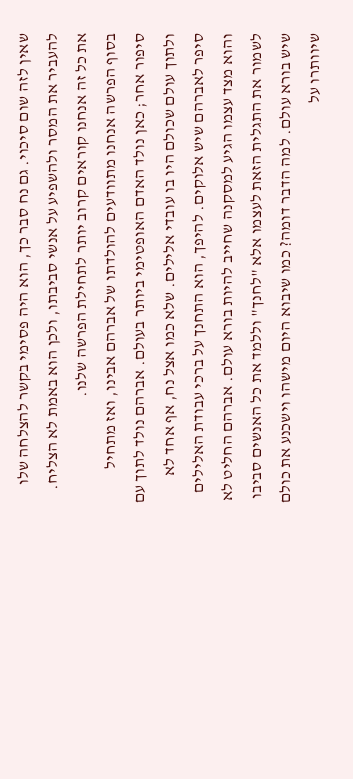שאין לזה שום סיכוי. גם נח סבר כך, הוא היה פסימי בקשר להצלחה שלו להעביר את המסר ולהשפיע על אנשי סביבתו, ולכן הוא באמת לא הצליח. את כל זה אנחנו קוראים קרוב יותר לתחילת הפרשה שלנו.
בסוף הפרשה אנחנו מתוודעים להולדתו של אברהם אבינו, ואז מתחיל סיפור אחר; כאן נולד האדם האופטימי ביותר בעולם. אברהם נולד לתוך עם ולתוך עולם שכולם היו בו עובדי אלילים. שלא כמו אצל נח, אף אחד לא סיפר לאברהם שיש אלוקים. להיפך, הוא התחנך על ברכי עבודת האלילים והוא מצד עצמו הגיע למסקנה שחייב להיות בורא עולם. אברהם החליט לא לשמור את התגלית הזאת לעצמו אלא "לחנך" וללמד את כל האנשים סביבו שיש בורא עולם. למה הדבר דומה? כמו שיבוא היום מישהו וישכנע את כולם שיוותרו על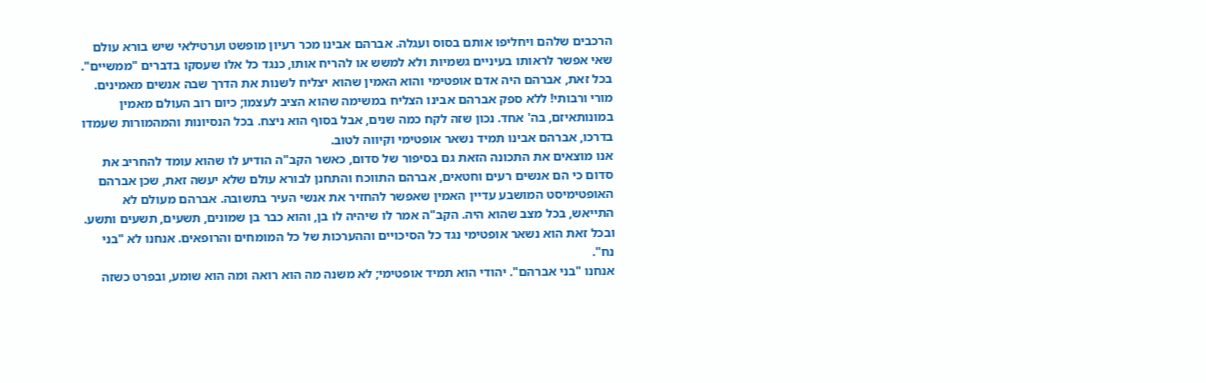הרכבים שלהם ויחליפו אותם בסוס ועגלה. אברהם אבינו מכר רעיון מופשט וערטילאי שיש בורא עולם שאי אפשר לראותו בעיניים גשמיות ולא למשש או להריח אותו, כנגד כל אלו שעסקו בדברים "ממשיים". בכל זאת, אברהם היה אדם אופטימי והוא האמין שהוא יצליח לשנות את הדרך שבה אנשים מאמינים. מורי ורבותי! ללא ספק אברהם אבינו הצליח במשימה שהוא הציב לעצמו; כיום רוב העולם מאמין במונותאיזם, בה' אחד. נכון שזה לקח כמה שנים, אבל בסוף הוא ניצח. בכל הנסיונות והמהמורות שעמדו בדרכו, אברהם אבינו תמיד נשאר אופטימי וקיווה לטוב.
אנו מוצאים את התכונה הזאת גם בסיפור של סדום, כאשר הקב"ה הודיע לו שהוא עומד להחריב את סדום כי הם אנשים רעים וחטאים, אברהם התווכח והתחנן לבורא עולם שלא יעשה זאת, שכן אברהם האופטימיסט המושבע עדיין האמין שאפשר להחזיר את אנשי העיר בתשובה. אברהם מעולם לא התייאש, בכל מצב שהוא היה. הקב"ה אמר לו שיהיה לו בן, והוא כבר בן שמונים, תשעים, תשעים ותשע. ובכל זאת הוא נשאר אופטימי נגד כל הסיכויים וההערכות של כל המומחים והרופאים. אנחנו לא "בני נח".
אנחנו "בני אברהם". יהודי הוא תמיד אופטימי; לא משנה מה הוא רואה ומה הוא שומע, ובפרט כשזה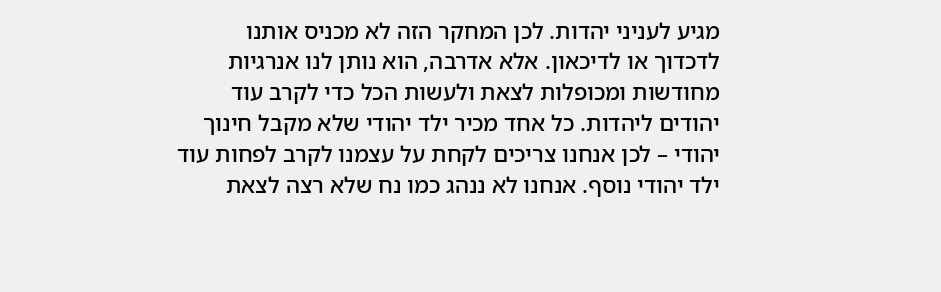מגיע לעניני יהדות. לכן המחקר הזה לא מכניס אותנו לדכדוך או לדיכאון. אלא אדרבה, הוא נותן לנו אנרגיות מחודשות ומכופלות לצאת ולעשות הכל כדי לקרב עוד יהודים ליהדות. כל אחד מכיר ילד יהודי שלא מקבל חינוך יהודי – לכן אנחנו צריכים לקחת על עצמנו לקרב לפחות עוד ילד יהודי נוסף. אנחנו לא ננהג כמו נח שלא רצה לצאת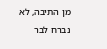מן התיבה, לא נברח לבר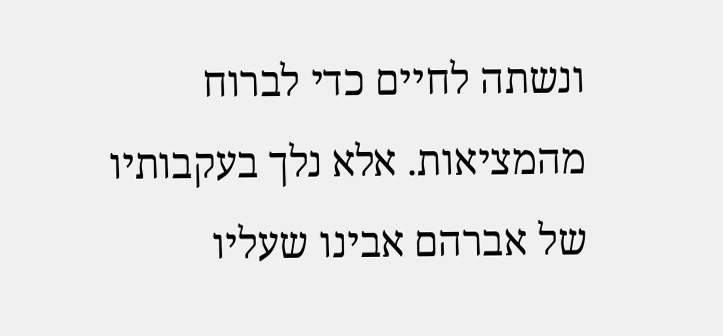ונשתה לחיים כדי לברוח מהמציאות. אלא נלך בעקבותיו של אברהם אבינו שעליו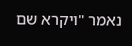נאמר "ויקרא שם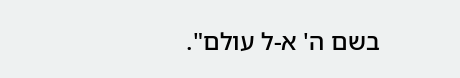בשם ה' א-ל עולם".